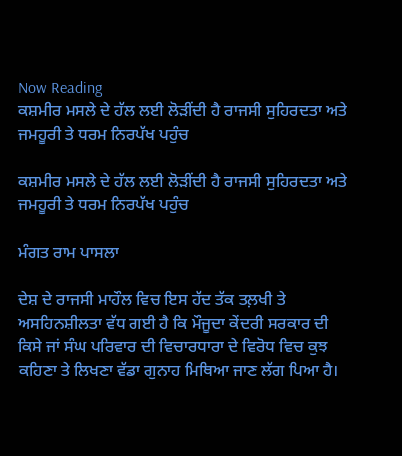Now Reading
ਕਸ਼ਮੀਰ ਮਸਲੇ ਦੇ ਹੱਲ ਲਈ ਲੋੜੀਂਦੀ ਹੈ ਰਾਜਸੀ ਸੁਹਿਰਦਤਾ ਅਤੇ ਜਮਹੂਰੀ ਤੇ ਧਰਮ ਨਿਰਪੱਖ ਪਹੁੰਚ

ਕਸ਼ਮੀਰ ਮਸਲੇ ਦੇ ਹੱਲ ਲਈ ਲੋੜੀਂਦੀ ਹੈ ਰਾਜਸੀ ਸੁਹਿਰਦਤਾ ਅਤੇ ਜਮਹੂਰੀ ਤੇ ਧਰਮ ਨਿਰਪੱਖ ਪਹੁੰਚ

ਮੰਗਤ ਰਾਮ ਪਾਸਲਾ

ਦੇਸ਼ ਦੇ ਰਾਜਸੀ ਮਾਹੌਲ ਵਿਚ ਇਸ ਹੱਦ ਤੱਕ ਤਲ਼ਖੀ ਤੇ ਅਸਹਿਨਸ਼ੀਲਤਾ ਵੱਧ ਗਈ ਹੈ ਕਿ ਮੌਜੂਦਾ ਕੇਂਦਰੀ ਸਰਕਾਰ ਦੀ ਕਿਸੇ ਜਾਂ ਸੰਘ ਪਰਿਵਾਰ ਦੀ ਵਿਚਾਰਧਾਰਾ ਦੇ ਵਿਰੋਧ ਵਿਚ ਕੁਝ ਕਹਿਣਾ ਤੇ ਲਿਖਣਾ ਵੱਡਾ ਗੁਨਾਹ ਮਿਥਿਆ ਜਾਣ ਲੱਗ ਪਿਆ ਹੈ।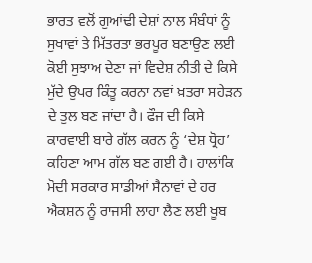ਭਾਰਤ ਵਲੋਂ ਗੁਆਂਢੀ ਦੇਸ਼ਾਂ ਨਾਲ ਸੰਬੰਧਾਂ ਨੂੰ ਸੁਖਾਵਾਂ ਤੇ ਮਿੱਤਰਤਾ ਭਰਪੂਰ ਬਣਾਉਣ ਲਈ ਕੋਈ ਸੁਝਾਅ ਦੇਣਾ ਜਾਂ ਵਿਦੇਸ਼ ਨੀਤੀ ਦੇ ਕਿਸੇ ਮੁੱਦੇ ਉਪਰ ਕਿੰਤੂ ਕਰਨਾ ਨਵਾਂ ਖ਼ਤਰਾ ਸਹੇੜਨ ਦੇ ਤੁਲ ਬਣ ਜਾਂਦਾ ਹੈ। ਫੌਜ ਦੀ ਕਿਸੇ ਕਾਰਵਾਈ ਬਾਰੇ ਗੱਲ ਕਰਨ ਨੂੰ ‘ਦੇਸ਼ ਧ੍ਰੋਹ’ ਕਹਿਣਾ ਆਮ ਗੱਲ ਬਣ ਗਈ ਹੈ। ਹਾਲਾਂਕਿ ਮੋਦੀ ਸਰਕਾਰ ਸਾਡੀਆਂ ਸੈਨਾਵਾਂ ਦੇ ਹਰ ਐਕਸ਼ਨ ਨੂੰ ਰਾਜਸੀ ਲਾਹਾ ਲੈਣ ਲਈ ਖੂਬ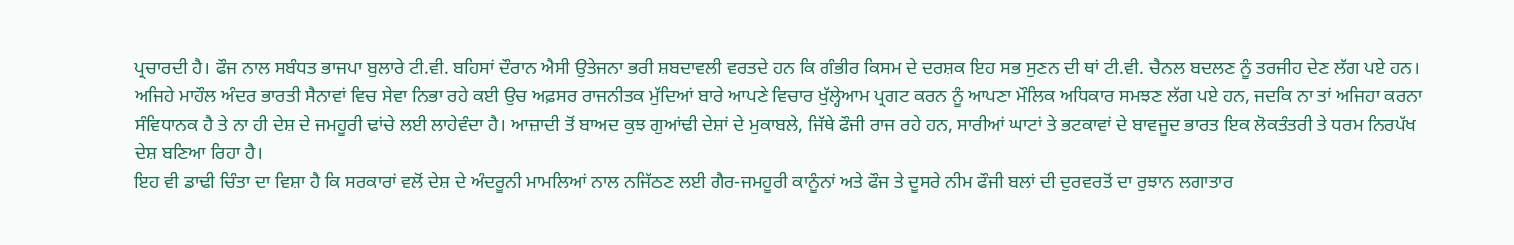ਪ੍ਰਚਾਰਦੀ ਹੈ। ਫੌਜ ਨਾਲ ਸਬੰਧਤ ਭਾਜਪਾ ਬੁਲਾਰੇ ਟੀ.ਵੀ. ਬਹਿਸਾਂ ਦੌਰਾਨ ਐਸੀ ਉਤੇਜਨਾ ਭਰੀ ਸ਼ਬਦਾਵਲੀ ਵਰਤਦੇ ਹਨ ਕਿ ਗੰਭੀਰ ਕਿਸਮ ਦੇ ਦਰਸ਼ਕ ਇਹ ਸਭ ਸੁਣਨ ਦੀ ਥਾਂ ਟੀ.ਵੀ. ਚੈਨਲ ਬਦਲਣ ਨੂੰ ਤਰਜੀਹ ਦੇਣ ਲੱਗ ਪਏ ਹਨ। ਅਜਿਹੇ ਮਾਹੌਲ ਅੰਦਰ ਭਾਰਤੀ ਸੈਨਾਵਾਂ ਵਿਚ ਸੇਵਾ ਨਿਭਾ ਰਹੇ ਕਈ ਉਚ ਅਫ਼ਸਰ ਰਾਜਨੀਤਕ ਮੁੱਦਿਆਂ ਬਾਰੇ ਆਪਣੇ ਵਿਚਾਰ ਖੁੱਲ੍ਹੇਆਮ ਪ੍ਰਗਟ ਕਰਨ ਨੂੰ ਆਪਣਾ ਮੌਲਿਕ ਅਧਿਕਾਰ ਸਮਝਣ ਲੱਗ ਪਏ ਹਨ, ਜਦਕਿ ਨਾ ਤਾਂ ਅਜਿਹਾ ਕਰਨਾ ਸੰਵਿਧਾਨਕ ਹੈ ਤੇ ਨਾ ਹੀ ਦੇਸ਼ ਦੇ ਜਮਹੂਰੀ ਢਾਂਚੇ ਲਈ ਲਾਹੇਵੰਦਾ ਹੈ। ਆਜ਼ਾਦੀ ਤੋਂ ਬਾਅਦ ਕੁਝ ਗੁਆਂਢੀ ਦੇਸ਼ਾਂ ਦੇ ਮੁਕਾਬਲੇ, ਜਿੱਥੇ ਫੌਜੀ ਰਾਜ ਰਹੇ ਹਨ, ਸਾਰੀਆਂ ਘਾਟਾਂ ਤੇ ਭਟਕਾਵਾਂ ਦੇ ਬਾਵਜੂਦ ਭਾਰਤ ਇਕ ਲੋਕਤੰਤਰੀ ਤੇ ਧਰਮ ਨਿਰਪੱਖ ਦੇਸ਼ ਬਣਿਆ ਰਿਹਾ ਹੈ।
ਇਹ ਵੀ ਡਾਢੀ ਚਿੰਤਾ ਦਾ ਵਿਸ਼ਾ ਹੈ ਕਿ ਸਰਕਾਰਾਂ ਵਲੋਂ ਦੇਸ਼ ਦੇ ਅੰਦਰੂਨੀ ਮਾਮਲਿਆਂ ਨਾਲ ਨਜਿੱਠਣ ਲਈ ਗੈਰ-ਜਮਹੂਰੀ ਕਾਨੂੰਨਾਂ ਅਤੇ ਫੌਜ ਤੇ ਦੂਸਰੇ ਨੀਮ ਫੌਜੀ ਬਲਾਂ ਦੀ ਦੁਰਵਰਤੋਂ ਦਾ ਰੁਝਾਨ ਲਗਾਤਾਰ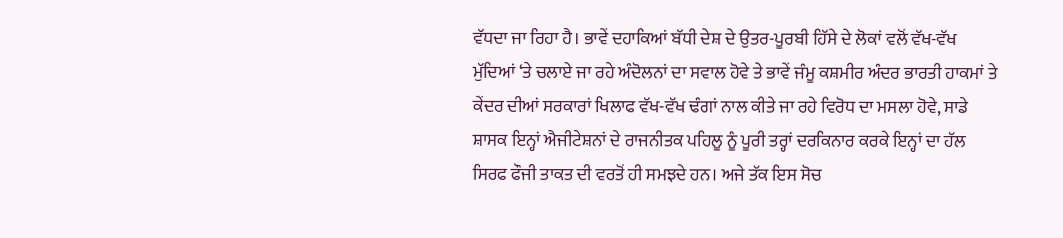ਵੱਧਦਾ ਜਾ ਰਿਹਾ ਹੈ। ਭਾਵੇਂ ਦਹਾਕਿਆਂ ਬੱਧੀ ਦੇਸ਼ ਦੇ ਉਤਰ-ਪੂਰਬੀ ਹਿੱਸੇ ਦੇ ਲੋਕਾਂ ਵਲੋਂ ਵੱਖ-ਵੱਖ ਮੁੱਦਿਆਂ ‘ਤੇ ਚਲਾਏ ਜਾ ਰਹੇ ਅੰਦੋਲਨਾਂ ਦਾ ਸਵਾਲ ਹੋਵੇ ਤੇ ਭਾਵੇਂ ਜੰਮੂ ਕਸ਼ਮੀਰ ਅੰਦਰ ਭਾਰਤੀ ਹਾਕਮਾਂ ਤੇ ਕੇਂਦਰ ਦੀਆਂ ਸਰਕਾਰਾਂ ਖਿਲਾਫ ਵੱਖ-ਵੱਖ ਢੰਗਾਂ ਨਾਲ ਕੀਤੇ ਜਾ ਰਹੇ ਵਿਰੋਧ ਦਾ ਮਸਲਾ ਹੋਵੇ, ਸਾਡੇ ਸ਼ਾਸਕ ਇਨ੍ਹਾਂ ਐਜੀਟੇਸ਼ਨਾਂ ਦੇ ਰਾਜਨੀਤਕ ਪਹਿਲੂ ਨੂੰ ਪੂਰੀ ਤਰ੍ਹਾਂ ਦਰਕਿਨਾਰ ਕਰਕੇ ਇਨ੍ਹਾਂ ਦਾ ਹੱਲ ਸਿਰਫ ਫੌਜੀ ਤਾਕਤ ਦੀ ਵਰਤੋਂ ਹੀ ਸਮਝਦੇ ਹਨ। ਅਜੇ ਤੱਕ ਇਸ ਸੋਚ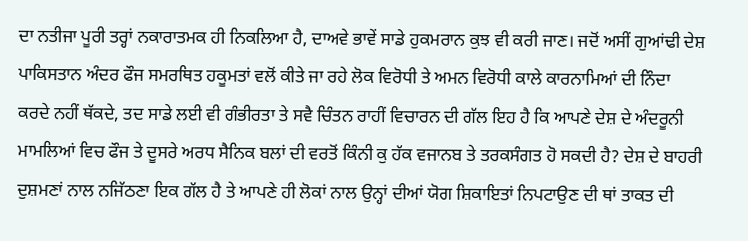ਦਾ ਨਤੀਜਾ ਪੂਰੀ ਤਰ੍ਹਾਂ ਨਕਾਰਾਤਮਕ ਹੀ ਨਿਕਲਿਆ ਹੈ, ਦਾਅਵੇ ਭਾਵੇਂ ਸਾਡੇ ਹੁਕਮਰਾਨ ਕੁਝ ਵੀ ਕਰੀ ਜਾਣ। ਜਦੋਂ ਅਸੀਂ ਗੁਆਂਢੀ ਦੇਸ਼ ਪਾਕਿਸਤਾਨ ਅੰਦਰ ਫੌਜ ਸਮਰਥਿਤ ਹਕੂਮਤਾਂ ਵਲੋਂ ਕੀਤੇ ਜਾ ਰਹੇ ਲੋਕ ਵਿਰੋਧੀ ਤੇ ਅਮਨ ਵਿਰੋਧੀ ਕਾਲੇ ਕਾਰਨਾਮਿਆਂ ਦੀ ਨਿੰਦਾ ਕਰਦੇ ਨਹੀਂ ਥੱਕਦੇ, ਤਦ ਸਾਡੇ ਲਈ ਵੀ ਗੰਭੀਰਤਾ ਤੇ ਸਵੈ ਚਿੰਤਨ ਰਾਹੀਂ ਵਿਚਾਰਨ ਦੀ ਗੱਲ ਇਹ ਹੈ ਕਿ ਆਪਣੇ ਦੇਸ਼ ਦੇ ਅੰਦਰੂਨੀ ਮਾਮਲਿਆਂ ਵਿਚ ਫੌਜ ਤੇ ਦੂਸਰੇ ਅਰਧ ਸੈਨਿਕ ਬਲਾਂ ਦੀ ਵਰਤੋਂ ਕਿੰਨੀ ਕੁ ਹੱਕ ਵਜਾਨਬ ਤੇ ਤਰਕਸੰਗਤ ਹੋ ਸਕਦੀ ਹੈ? ਦੇਸ਼ ਦੇ ਬਾਹਰੀ ਦੁਸ਼ਮਣਾਂ ਨਾਲ ਨਜਿੱਠਣਾ ਇਕ ਗੱਲ ਹੈ ਤੇ ਆਪਣੇ ਹੀ ਲੋਕਾਂ ਨਾਲ ਉਨ੍ਹਾਂ ਦੀਆਂ ਯੋਗ ਸ਼ਿਕਾਇਤਾਂ ਨਿਪਟਾਉਣ ਦੀ ਥਾਂ ਤਾਕਤ ਦੀ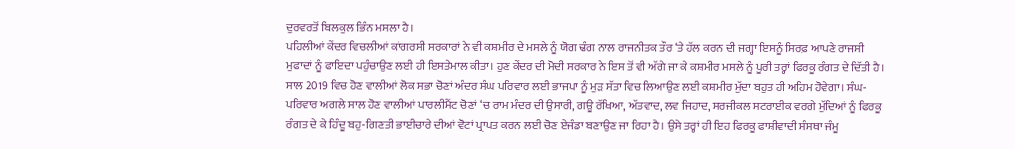ਦੁਰਵਰਤੋਂ ਬਿਲਕੁਲ ਭਿੰਨ ਮਸਲਾ ਹੈ।
ਪਹਿਲੀਆਂ ਕੇਂਦਰ ਵਿਚਲੀਆਂ ਕਾਂਗਰਸੀ ਸਰਕਾਰਾਂ ਨੇ ਵੀ ਕਸ਼ਮੀਰ ਦੇ ਮਸਲੇ ਨੂੰ ਯੋਗ ਢੰਗ ਨਾਲ ਰਾਜਨੀਤਕ ਤੌਰ ‘ਤੇ ਹੱਲ ਕਰਨ ਦੀ ਜਗ੍ਹਾ ਇਸਨੂੰ ਸਿਰਫ਼ ਆਪਣੇ ਰਾਜਸੀ ਮੁਫਾਦਾਂ ਨੂੰ ਫਾਇਦਾ ਪਹੁੰਚਾਉਣ ਲਈ ਹੀ ਇਸਤੇਮਾਲ ਕੀਤਾ। ਹੁਣ ਕੇਂਦਰ ਦੀ ਮੋਦੀ ਸਰਕਾਰ ਨੇ ਇਸ ਤੋਂ ਵੀ ਅੱਗੇ ਜਾ ਕੇ ਕਸ਼ਮੀਰ ਮਸਲੇ ਨੂੰ ਪੂਰੀ ਤਰ੍ਹਾਂ ਫਿਰਕੂ ਰੰਗਤ ਦੇ ਦਿੱਤੀ ਹੈ। ਸਾਲ 2019 ਵਿਚ ਹੋਣ ਵਾਲੀਆਂ ਲੋਕ ਸਭਾ ਚੋਣਾਂ ਅੰਦਰ ਸੰਘ ਪਰਿਵਾਰ ਲਈ ਭਾਜਪਾ ਨੂੰ ਮੁੜ ਸੱਤਾ ਵਿਚ ਲਿਆਉਣ ਲਈ ਕਸ਼ਮੀਰ ਮੁੱਦਾ ਬਹੁਤ ਹੀ ਅਹਿਮ ਹੋਵੇਗਾ। ਸੰਘ-ਪਰਿਵਾਰ ਅਗਲੇ ਸਾਲ ਹੋਣ ਵਾਲੀਆਂ ਪਾਰਲੀਮੈਂਟ ਚੋਣਾਂ ‘ਚ ਰਾਮ ਮੰਦਰ ਦੀ ਉਸਾਰੀ, ਗਊ ਰੱਖਿਆ, ਅੱਤਵਾਦ, ਲਵ ਜਿਹਾਦ, ਸਰਜੀਕਲ ਸਟਰਾਈਕ ਵਰਗੇ ਮੁੱਦਿਆਂ ਨੂੰ ਫਿਰਕੂ ਰੰਗਤ ਦੇ ਕੇ ਹਿੰਦੂ ਬਹੁ-ਗਿਣਤੀ ਭਾਈਚਾਰੇ ਦੀਆਂ ਵੋਟਾਂ ਪ੍ਰਾਪਤ ਕਰਨ ਲਈ ਚੋਣ ਏਜੰਡਾ ਬਣਾਉਣ ਜਾ ਰਿਹਾ ਹੈ। ਉਸੇ ਤਰ੍ਹਾਂ ਹੀ ਇਹ ਫਿਰਕੂ ਫਾਸ਼ੀਵਾਦੀ ਸੰਸਥਾ ਜੰਮੂ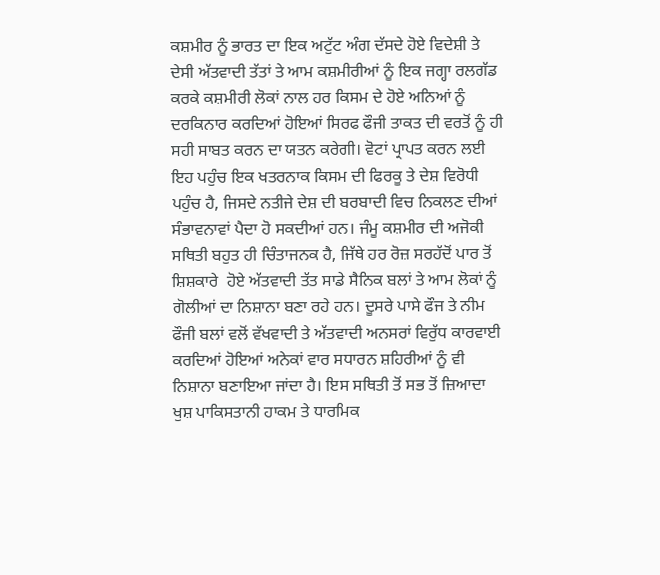ਕਸ਼ਮੀਰ ਨੂੰ ਭਾਰਤ ਦਾ ਇਕ ਅਟੁੱਟ ਅੰਗ ਦੱਸਦੇ ਹੋਏ ਵਿਦੇਸ਼ੀ ਤੇ ਦੇਸੀ ਅੱਤਵਾਦੀ ਤੱਤਾਂ ਤੇ ਆਮ ਕਸ਼ਮੀਰੀਆਂ ਨੂੰ ਇਕ ਜਗ੍ਹਾ ਰਲਗੱਡ ਕਰਕੇ ਕਸ਼ਮੀਰੀ ਲੋਕਾਂ ਨਾਲ ਹਰ ਕਿਸਮ ਦੇ ਹੋਏ ਅਨਿਆਂ ਨੂੰ ਦਰਕਿਨਾਰ ਕਰਦਿਆਂ ਹੋਇਆਂ ਸਿਰਫ ਫੌਜੀ ਤਾਕਤ ਦੀ ਵਰਤੋਂ ਨੂੰ ਹੀ ਸਹੀ ਸਾਬਤ ਕਰਨ ਦਾ ਯਤਨ ਕਰੇਗੀ। ਵੋਟਾਂ ਪ੍ਰਾਪਤ ਕਰਨ ਲਈ ਇਹ ਪਹੁੰਚ ਇਕ ਖਤਰਨਾਕ ਕਿਸਮ ਦੀ ਫਿਰਕੂ ਤੇ ਦੇਸ਼ ਵਿਰੋਧੀ ਪਹੁੰਚ ਹੈ, ਜਿਸਦੇ ਨਤੀਜੇ ਦੇਸ਼ ਦੀ ਬਰਬਾਦੀ ਵਿਚ ਨਿਕਲਣ ਦੀਆਂ ਸੰਭਾਵਨਾਵਾਂ ਪੈਦਾ ਹੋ ਸਕਦੀਆਂ ਹਨ। ਜੰਮੂ ਕਸ਼ਮੀਰ ਦੀ ਅਜੋਕੀ ਸਥਿਤੀ ਬਹੁਤ ਹੀ ਚਿੰਤਾਜਨਕ ਹੈ, ਜਿੱਥੇ ਹਰ ਰੋਜ਼ ਸਰਹੱਦੋਂ ਪਾਰ ਤੋਂ ਸ਼ਿਸ਼ਕਾਰੇ  ਹੋਏ ਅੱਤਵਾਦੀ ਤੱਤ ਸਾਡੇ ਸੈਨਿਕ ਬਲਾਂ ਤੇ ਆਮ ਲੋਕਾਂ ਨੂੰ ਗੋਲੀਆਂ ਦਾ ਨਿਸ਼ਾਨਾ ਬਣਾ ਰਹੇ ਹਨ। ਦੂਸਰੇ ਪਾਸੇ ਫੌਜ ਤੇ ਨੀਮ ਫੌਜੀ ਬਲਾਂ ਵਲੋਂ ਵੱਖਵਾਦੀ ਤੇ ਅੱਤਵਾਦੀ ਅਨਸਰਾਂ ਵਿਰੁੱਧ ਕਾਰਵਾਈ ਕਰਦਿਆਂ ਹੋਇਆਂ ਅਨੇਕਾਂ ਵਾਰ ਸਧਾਰਨ ਸ਼ਹਿਰੀਆਂ ਨੂੰ ਵੀ ਨਿਸ਼ਾਨਾ ਬਣਾਇਆ ਜਾਂਦਾ ਹੈ। ਇਸ ਸਥਿਤੀ ਤੋਂ ਸਭ ਤੋਂ ਜ਼ਿਆਦਾ ਖੁਸ਼ ਪਾਕਿਸਤਾਨੀ ਹਾਕਮ ਤੇ ਧਾਰਮਿਕ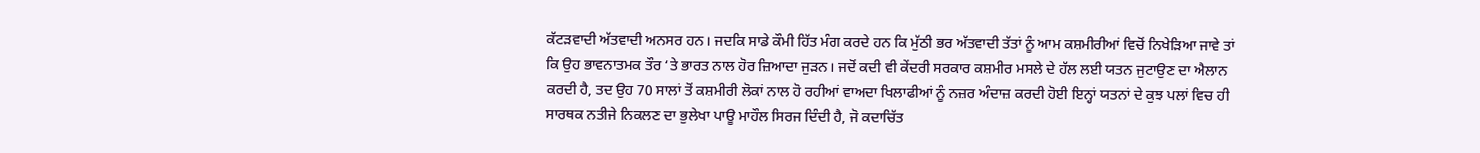ਕੱਟੜਵਾਦੀ ਅੱਤਵਾਦੀ ਅਨਸਰ ਹਨ। ਜਦਕਿ ਸਾਡੇ ਕੌਮੀ ਹਿੱਤ ਮੰਗ ਕਰਦੇ ਹਨ ਕਿ ਮੁੱਠੀ ਭਰ ਅੱਤਵਾਦੀ ਤੱਤਾਂ ਨੂੰ ਆਮ ਕਸ਼ਮੀਰੀਆਂ ਵਿਚੋਂ ਨਿਖੇੜਿਆ ਜਾਵੇ ਤਾਂ ਕਿ ਉਹ ਭਾਵਨਾਤਮਕ ਤੌਰ ‘ਤੇ ਭਾਰਤ ਨਾਲ ਹੋਰ ਜ਼ਿਆਦਾ ਜੁੜਨ। ਜਦੋਂ ਕਦੀ ਵੀ ਕੇਂਦਰੀ ਸਰਕਾਰ ਕਸ਼ਮੀਰ ਮਸਲੇ ਦੇ ਹੱਲ ਲਈ ਯਤਨ ਜੁਟਾਉਣ ਦਾ ਐਲਾਨ ਕਰਦੀ ਹੈ, ਤਦ ਉਹ 70 ਸਾਲਾਂ ਤੋਂ ਕਸ਼ਮੀਰੀ ਲੋਕਾਂ ਨਾਲ ਹੋ ਰਹੀਆਂ ਵਾਅਦਾ ਖਿਲਾਫੀਆਂ ਨੂੰ ਨਜ਼ਰ ਅੰਦਾਜ਼ ਕਰਦੀ ਹੋਈ ਇਨ੍ਹਾਂ ਯਤਨਾਂ ਦੇ ਕੁਝ ਪਲਾਂ ਵਿਚ ਹੀ ਸਾਰਥਕ ਨਤੀਜੇ ਨਿਕਲਣ ਦਾ ਭੁਲੇਖਾ ਪਾਊ ਮਾਹੌਲ ਸਿਰਜ ਦਿੰਦੀ ਹੈ, ਜੋ ਕਦਾਚਿੱਤ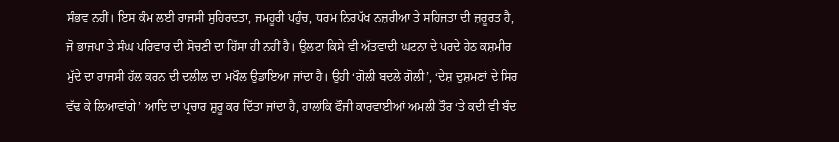ਸੰਭਵ ਨਹੀਂ। ਇਸ ਕੰਮ ਲਈ ਰਾਜਸੀ ਸੁਹਿਰਦਤਾ, ਜਮਹੂਰੀ ਪਹੁੰਚ, ਧਰਮ ਨਿਰਪੱਖ ਨਜ਼ਰੀਆ ਤੇ ਸਹਿਜਤਾ ਦੀ ਜ਼ਰੂਰਤ ਹੈ, ਜੋ ਭਾਜਪਾ ਤੇ ਸੰਘ ਪਰਿਵਾਰ ਦੀ ਸੋਚਣੀ ਦਾ ਹਿੱਸਾ ਹੀ ਨਹੀਂ ਹੈ। ਉਲਟਾ ਕਿਸੇ ਵੀ ਅੱਤਵਾਦੀ ਘਟਨਾ ਦੇ ਪਰਦੇ ਹੇਠ ਕਸ਼ਮੀਰ ਮੁੱਦੇ ਦਾ ਰਾਜਸੀ ਹੱਲ ਕਰਨ ਦੀ ਦਲੀਲ ਦਾ ਮਖੌਲ ਉਡਾਇਆ ਜਾਂਦਾ ਹੈ। ਉਹੀ ‘ਗੋਲੀ ਬਦਲੇ ਗੋਲੀ’, ‘ਦੇਸ਼ ਦੁਸ਼ਮਣਾਂ ਦੇ ਸਿਰ ਵੱਢ ਕੇ ਲਿਆਵਾਂਗੇ’ ਆਦਿ ਦਾ ਪ੍ਰਚਾਰ ਸ਼ੁਰੂ ਕਰ ਦਿੱਤਾ ਜਾਂਦਾ ਹੈ, ਹਾਲਾਂਕਿ ਫੌਜੀ ਕਾਰਵਾਈਆਂ ਅਮਲੀ ਤੌਰ ‘ਤੇ ਕਦੀ ਵੀ ਬੰਦ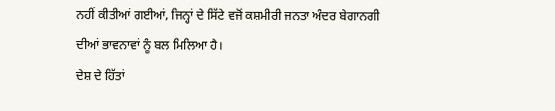ਨਹੀਂ ਕੀਤੀਆਂ ਗਈਆਂ, ਜਿਨ੍ਹਾਂ ਦੇ ਸਿੱਟੇ ਵਜੋਂ ਕਸ਼ਮੀਰੀ ਜਨਤਾ ਅੰਦਰ ਬੇਗਾਨਗੀ ਦੀਆਂ ਭਾਵਨਾਵਾਂ ਨੂੰ ਬਲ ਮਿਲਿਆ ਹੈ।
ਦੇਸ਼ ਦੇ ਹਿੱਤਾਂ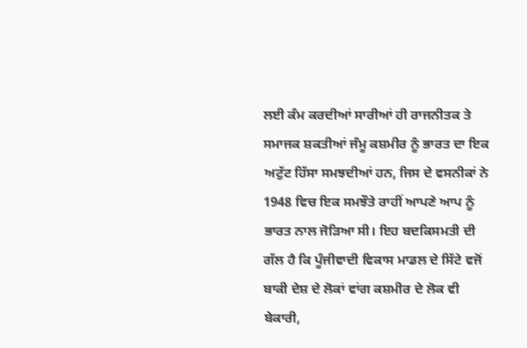ਲਈ ਕੰਮ ਕਰਦੀਆਂ ਸਾਰੀਆਂ ਹੀ ਰਾਜਨੀਤਕ ਤੇ ਸਮਾਜਕ ਸ਼ਕਤੀਆਂ ਜੰਮੂ ਕਸ਼ਮੀਰ ਨੂੰ ਭਾਰਤ ਦਾ ਇਕ ਅਟੁੱਟ ਹਿੱਸਾ ਸਮਝਦੀਆਂ ਹਨ, ਜਿਸ ਦੇ ਵਸਨੀਕਾਂ ਨੇ 1948 ਵਿਚ ਇਕ ਸਮਝੌਤੇ ਰਾਹੀਂ ਆਪਣੇ ਆਪ ਨੂੰ ਭਾਰਤ ਨਾਲ ਜੋੜਿਆ ਸੀ। ਇਹ ਬਦਕਿਸਮਤੀ ਦੀ ਗੱਲ ਹੈ ਕਿ ਪੂੰਜੀਵਾਦੀ ਵਿਕਾਸ ਮਾਡਲ ਦੇ ਸਿੱਟੇ ਵਜੋਂ ਬਾਕੀ ਦੇਸ਼ ਦੇ ਲੋਕਾਂ ਵਾਂਗ ਕਸ਼ਮੀਰ ਦੇ ਲੋਕ ਵੀ ਬੇਕਾਰੀ,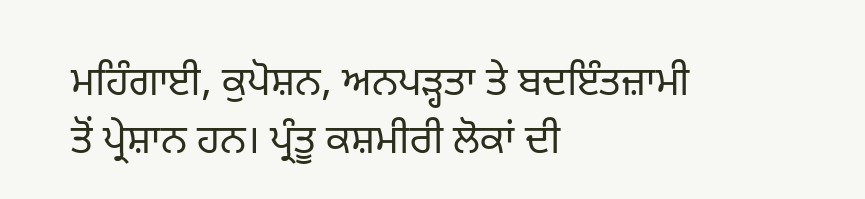ਮਹਿੰਗਾਈ, ਕੁਪੋਸ਼ਨ, ਅਨਪੜ੍ਹਤਾ ਤੇ ਬਦਇੰਤਜ਼ਾਮੀ ਤੋਂ ਪ੍ਰੇਸ਼ਾਨ ਹਨ। ਪ੍ਰੰਤੂ ਕਸ਼ਮੀਰੀ ਲੋਕਾਂ ਦੀ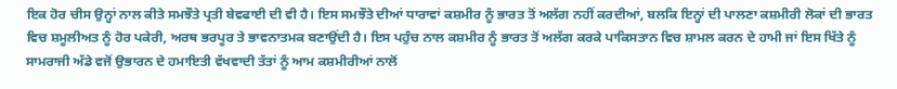ਇਕ ਹੋਰ ਚੀਸ ਉਨ੍ਹਾਂ ਨਾਲ ਕੀਤੇ ਸਮਝੌਤੇ ਪ੍ਰਤੀ ਬੇਵਫਾਈ ਦੀ ਵੀ ਹੈ। ਇਸ ਸਮਝੌਤੇ ਦੀਆਂ ਧਾਰਾਵਾਂ ਕਸ਼ਮੀਰ ਨੂੰ ਭਾਰਤ ਤੋਂ ਅਲੱਗ ਨਹੀਂ ਕਰਦੀਆਂ, ਬਲਕਿ ਇਨ੍ਹਾਂ ਦੀ ਪਾਲਣਾ ਕਸ਼ਮੀਰੀ ਲੋਕਾਂ ਦੀ ਭਾਰਤ ਵਿਚ ਸ਼ਮੂਲੀਅਤ ਨੂੰ ਹੋਰ ਪਕੇਰੀ, ਅਰਥ ਭਰਪੂਰ ਤੇ ਭਾਵਨਾਤਮਕ ਬਣਾਉਂਦੀ ਹੈ। ਇਸ ਪਹੁੰਚ ਨਾਲ ਕਸ਼ਮੀਰ ਨੂੰ ਭਾਰਤ ਤੋਂ ਅਲੱਗ ਕਰਕੇ ਪਾਕਿਸਤਾਨ ਵਿਚ ਸ਼ਾਮਲ ਕਰਨ ਦੇ ਹਾਮੀ ਜਾਂ ਇਸ ਖਿੱਤੇ ਨੂੰ ਸਾਮਰਾਜੀ ਅੱਡੇ ਵਜੋਂ ਉਭਾਰਨ ਦੇ ਹਮਾਇਤੀ ਵੱਖਵਾਦੀ ਤੱਤਾਂ ਨੂੰ ਆਮ ਕਸ਼ਮੀਰੀਆਂ ਨਾਲੋਂ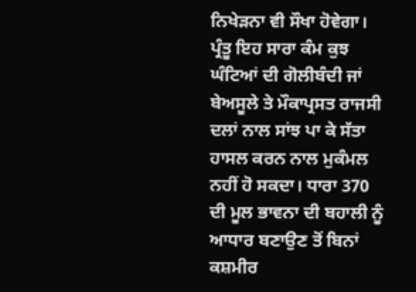ਨਿਖੇੜਨਾ ਵੀ ਸੌਖਾ ਹੋਵੇਗਾ। ਪ੍ਰੰਤੂ ਇਹ ਸਾਰਾ ਕੰਮ ਕੁਝ ਘੰਟਿਆਂ ਦੀ ਗੋਲੀਬੰਦੀ ਜਾਂ ਬੇਅਸੂਲੇ ਤੇ ਮੌਕਾਪ੍ਰਸਤ ਰਾਜਸੀ ਦਲਾਂ ਨਾਲ ਸਾਂਝ ਪਾ ਕੇ ਸੱਤਾ ਹਾਸਲ ਕਰਨ ਨਾਲ ਮੁਕੰਮਲ ਨਹੀਂ ਹੋ ਸਕਦਾ। ਧਾਰਾ 370 ਦੀ ਮੂਲ ਭਾਵਨਾ ਦੀ ਬਹਾਲੀ ਨੂੰ ਆਧਾਰ ਬਣਾਉਣ ਤੋਂ ਬਿਨਾਂ ਕਸ਼ਮੀਰ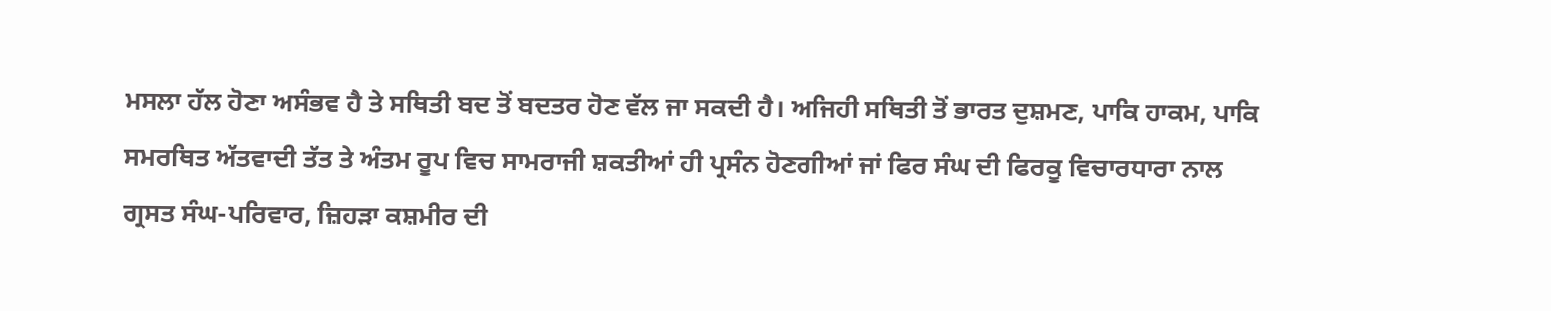ਮਸਲਾ ਹੱਲ ਹੋਣਾ ਅਸੰਭਵ ਹੈ ਤੇ ਸਥਿਤੀ ਬਦ ਤੋਂ ਬਦਤਰ ਹੋਣ ਵੱਲ ਜਾ ਸਕਦੀ ਹੈ। ਅਜਿਹੀ ਸਥਿਤੀ ਤੋਂ ਭਾਰਤ ਦੁਸ਼ਮਣ, ਪਾਕਿ ਹਾਕਮ, ਪਾਕਿ ਸਮਰਥਿਤ ਅੱਤਵਾਦੀ ਤੱਤ ਤੇ ਅੰਤਮ ਰੂਪ ਵਿਚ ਸਾਮਰਾਜੀ ਸ਼ਕਤੀਆਂ ਹੀ ਪ੍ਰਸੰਨ ਹੋਣਗੀਆਂ ਜਾਂ ਫਿਰ ਸੰਘ ਦੀ ਫਿਰਕੂ ਵਿਚਾਰਧਾਰਾ ਨਾਲ ਗ੍ਰਸਤ ਸੰਘ-ਪਰਿਵਾਰ, ਜ਼ਿਹੜਾ ਕਸ਼ਮੀਰ ਦੀ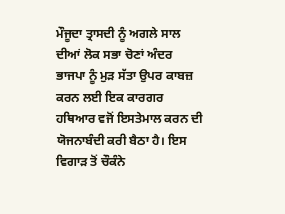ਮੌਜੂਦਾ ਤ੍ਰਾਸਦੀ ਨੂੰ ਅਗਲੇ ਸਾਲ ਦੀਆਂ ਲੋਕ ਸਭਾ ਚੋਣਾਂ ਅੰਦਰ ਭਾਜਪਾ ਨੂੰ ਮੁੜ ਸੱਤਾ ਉਪਰ ਕਾਬਜ਼ ਕਰਨ ਲਈ ਇਕ ਕਾਰਗਰ ਹਥਿਆਰ ਵਜੋਂ ਇਸਤੇਮਾਲ ਕਰਨ ਦੀ ਯੋਜਨਾਬੰਦੀ ਕਰੀ ਬੈਠਾ ਹੈ। ਇਸ ਵਿਗਾੜ ਤੋਂ ਚੌਕੰਨੇ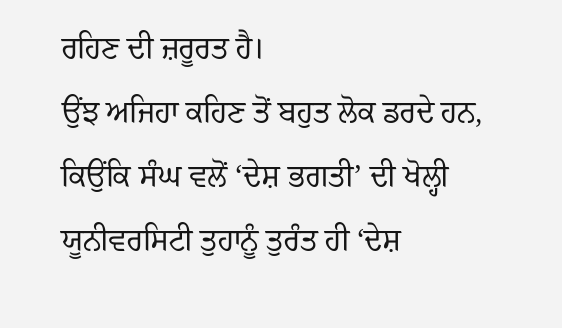ਰਹਿਣ ਦੀ ਜ਼ਰੂਰਤ ਹੈ।
ਉਂਝ ਅਜਿਹਾ ਕਹਿਣ ਤੋਂ ਬਹੁਤ ਲੋਕ ਡਰਦੇ ਹਨ, ਕਿਉਂਕਿ ਸੰਘ ਵਲੋਂ ‘ਦੇਸ਼ ਭਗਤੀ’ ਦੀ ਖੋਲ੍ਹੀ ਯੂਨੀਵਰਸਿਟੀ ਤੁਹਾਨੂੰ ਤੁਰੰਤ ਹੀ ‘ਦੇਸ਼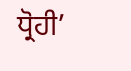ਧ੍ਰੋਹੀ’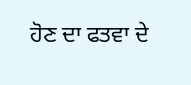ਹੋਣ ਦਾ ਫਤਵਾ ਦੇ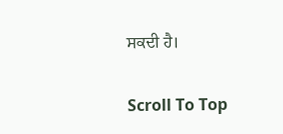ਸਕਦੀ ਹੈ।

Scroll To Top